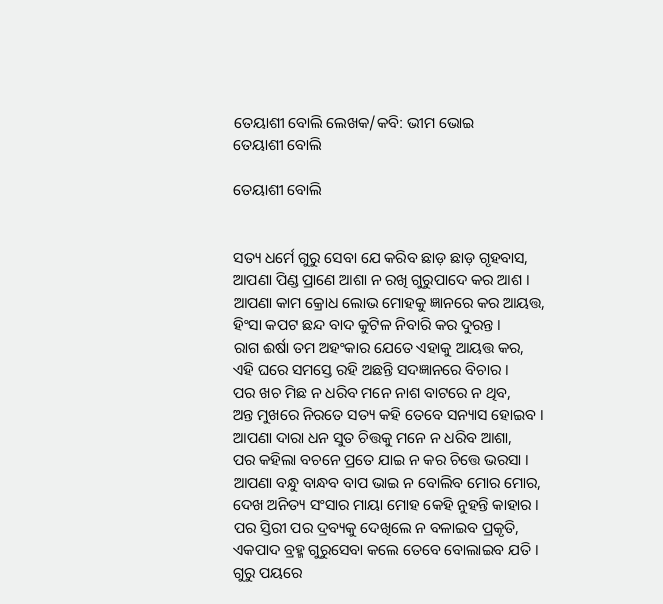ତେୟାଶୀ ବୋଲି ଲେଖକ/କବି: ଭୀମ ଭୋଇ
ତେୟାଶୀ ବୋଲି

ତେୟାଶୀ ବୋଲି


ସତ୍ୟ ଧର୍ମେ ଗୁରୁ ସେବା ଯେ କରିବ ଛାଡ଼ ଛାଡ଼ ଗୃହବାସ,
ଆପଣା ପିଣ୍ଡ ପ୍ରାଣେ ଆଶା ନ ରଖି ଗୁରୁପାଦେ କର ଆଶ ।
ଆପଣା କାମ କ୍ରୋଧ ଲୋଭ ମୋହକୁ ଜ୍ଞାନରେ କର ଆୟତ୍ତ,
ହିଂସା କପଟ ଛନ୍ଦ ବାଦ କୁଟିଳ ନିବାରି କର ଦୁରନ୍ତ ।
ରାଗ ଈର୍ଷା ତମ ଅହଂକାର ଯେତେ ଏହାକୁ ଆୟତ୍ତ କର,
ଏହି ଘରେ ସମସ୍ତେ ରହି ଅଛନ୍ତି ସଦଜ୍ଞାନରେ ବିଚାର ।
ପର ଖଚ ମିଛ ନ ଧରିବ ମନେ ନାଶ ବାଟରେ ନ ଥିବ,
ଅନ୍ତ ମୁଖରେ ନିରତେ ସତ୍ୟ କହି ତେବେ ସନ୍ୟାସ ହୋଇବ ।
ଆପଣା ଦାରା ଧନ ସୁତ ଚିତ୍ତକୁ ମନେ ନ ଧରିବ ଆଶା,
ପର କହିଲା ବଚନେ ପ୍ରତେ ଯାଇ ନ କର ଚିତ୍ତେ ଭରସା ।
ଆପଣା ବନ୍ଧୁ ବାନ୍ଧବ ବାପ ଭାଇ ନ ବୋଲିବ ମୋର ମୋର,
ଦେଖ ଅନିତ୍ୟ ସଂସାର ମାୟା ମୋହ କେହି ନୁହନ୍ତି କାହାର ।
ପର ସ୍ତିରୀ ପର ଦ୍ରବ୍ୟକୁ ଦେଖିଲେ ନ ବଳାଇବ ପ୍ରକୃତି,
ଏକପାଦ ବ୍ରହ୍ମ ଗୁରୁସେବା କଲେ ତେବେ ବୋଲାଇବ ଯତି ।
ଗୁରୁ ପୟରେ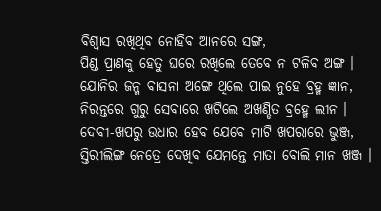ବିଶ୍ୱାସ ରଖିଥିବ ନୋହିବ ଆନରେ ସଙ୍ଗ,
ପିଣ୍ଡ ପ୍ରାଣକୁ ହେତୁ ଘରେ ରଖିଲେ ତେବେ ନ ଟଳିବ ଅଙ୍ଗ ।
ଯୋନିର ଜନ୍ମ ବାସନା ଅଙ୍ଗେ ଥିଲେ ପାଇ ନୁହେ ବ୍ରହ୍ମ ଜ୍ଞାନ,
ନିରନ୍ତରେ ଗୁରୁ ସେବାରେ ଖଟିଲେ ଅଖଣ୍ଡିତ ବ୍ରହ୍ମେ ଲୀନ ।
ଦେବୀ-ଖପରୁ ଉଧାର ହେବ ଯେବେ ମାଟି ଖପରାରେ ଭୁଞ୍ଜ,
ସ୍ତିରୀଲିଙ୍ଗ ନେତ୍ରେ ଦେଖିବ ଯେମନ୍ତେ ମାତା ବୋଲି ମାନ ଖଞ୍ଜ ।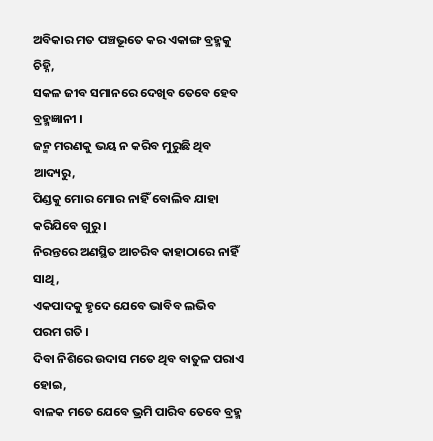ଅବିକାର ମତ ପଞ୍ଚଭୂତେ କର ଏକାଙ୍ଗ ବ୍ରହ୍ମକୁ ଚିହ୍ନି,
ସକଳ ଜୀବ ସମାନରେ ଦେଖିବ ତେବେ ହେବ ବ୍ରହ୍ମଜ୍ଞାନୀ ।
ଜନ୍ମ ମରଣକୁ ଭୟ ନ କରିବ ମୁରୁଛି ଥିବ ଆଦ୍ୟରୁ,
ପିଣ୍ଡକୁ ମୋର ମୋର ନାହିଁ ବୋଲିବ ଯାହା କରିଯିବେ ଗୁରୁ ।
ନିରନ୍ତରେ ଅଣସ୍ଥିତ ଆଚରିବ କାହାଠାରେ ନାହିଁ ସାଥି,
ଏକପାଦକୁ ହୃଦେ ଯେବେ ଭାବିବ ଲଭିବ ପରମ ଗତି ।
ଦିବା ନିଶିରେ ଉଦାସ ମତେ ଥିବ ବାତୁଳ ପରାଏ ହୋଇ,
ବାଳକ ମତେ ଯେବେ ଭ୍ରମି ପାରିବ ତେବେ ବ୍ରହ୍ମ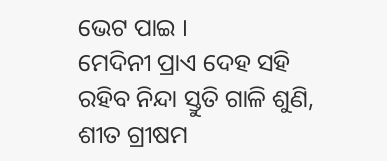ଭେଟ ପାଇ ।
ମେଦିନୀ ପ୍ରାଏ ଦେହ ସହି ରହିବ ନିନ୍ଦା ସ୍ତୁତି ଗାଳି ଶୁଣି,
ଶୀତ ଗ୍ରୀଷମ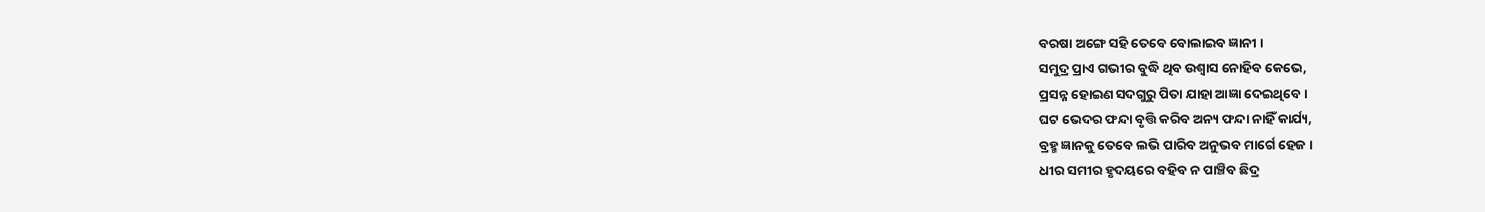ବରଷା ଅଙ୍ଗେ ସହି ତେବେ ବୋଲାଇବ ଜ୍ଞାନୀ ।
ସମୁଦ୍ର ପ୍ରାଏ ଗଭୀର ବୁଦ୍ଧି ଥିବ ଉଶ୍ୱାସ ନୋହିବ କେଭେ,
ପ୍ରସନ୍ନ ହୋଇଣ ସଦଗୁରୁ ପିତା ଯାହା ଆଜ୍ଞା ଦେଇଥିବେ ।
ଘଟ ଭେଦର ଫନ୍ଦା ବୃତ୍ତି କରିବ ଅନ୍ୟ ଫନ୍ଦା ନାହିଁ କାର୍ଯ୍ୟ,
ବ୍ରହ୍ମ ଜ୍ଞାନକୁ ତେବେ ଲଭି ପାରିବ ଅନୁଭବ ମାର୍ଗେ ହେଜ ।
ଧୀର ସମୀର ହୃଦୟରେ ବହିବ ନ ପାଞ୍ଚିବ ଛିଦ୍ର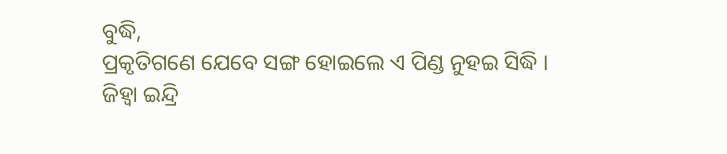ବୁଦ୍ଧି,
ପ୍ରକୃତିଗଣେ ଯେବେ ସଙ୍ଗ ହୋଇଲେ ଏ ପିଣ୍ଡ ନୁହଇ ସିଦ୍ଧି ।
ଜିହ୍ୱା ଇନ୍ଦ୍ରି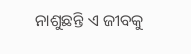ନାଶୁଛନ୍ତି ଏ ଜୀବକୁ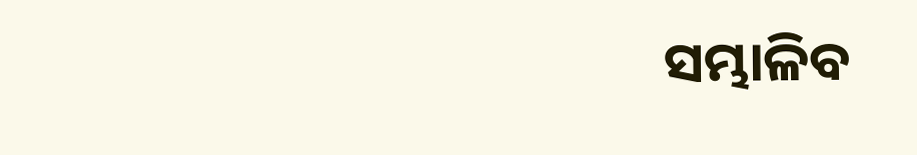ସମ୍ଭାଳିବ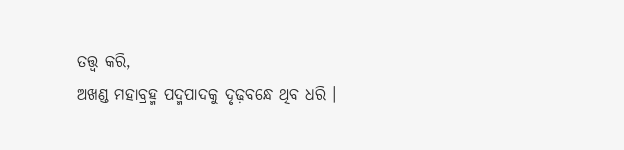ତତ୍ତ୍ୱ କରି,
ଅଖଣ୍ଡ ମହାବ୍ରହ୍ମ ପଦ୍ମପାଦକୁ ଦୃଢ଼ବନ୍ଧେ ଥିବ ଧରି ।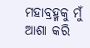ମହାବ୍ରହ୍ମକୁ ମୁଁ ଆଶା କରି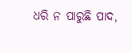ଧରି ନ ପାରୁଛି ପାଦ,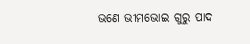ଭଣେ ଭୀମଭୋଇ ଗୁରୁ ପାଦ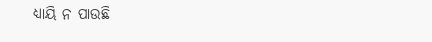ଧ୍ୟାୟି ନ ପାଉଛି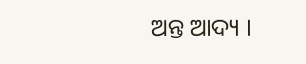ଅନ୍ତ ଆଦ୍ୟ ।